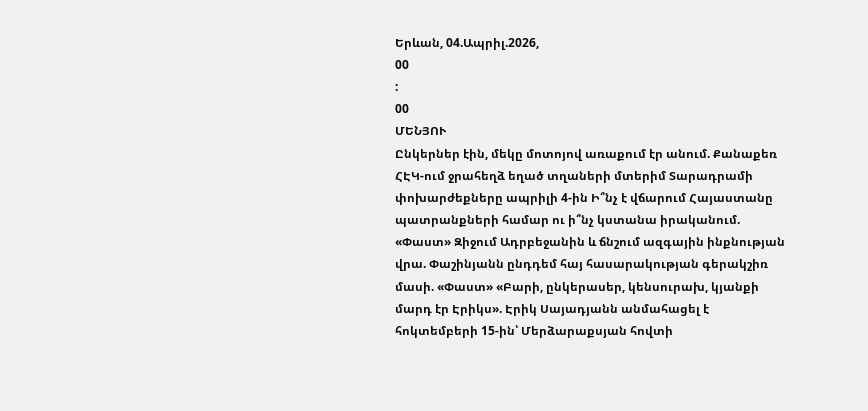Երևան, 04.Ապրիլ.2026,
00
:
00
ՄԵՆՅՈՒ
Ընկերներ էին, մեկը մոտոյով առաքում էր անում. Քանաքեռ ՀԷԿ-ում ջրահեղձ եղած տղաների մտերիմ Տարադրամի փոխարժեքները ապրիլի 4-ին Ի՞նչ է վճարում Հայաստանը պատրանքների համար ու ի՞նչ կստանա իրականում. «Փաստ» Զիջում Ադրբեջանին և ճնշում ազգային ինքնության վրա. Փաշինյանն ընդդեմ հայ հասարակության գերակշիռ մասի. «Փաստ» «Բարի, ընկերասեր, կենսուրախ, կյանքի մարդ էր Էրիկս». Էրիկ Սայադյանն անմահացել է հոկտեմբերի 15-ին՝ Մերձարաքսյան հովտի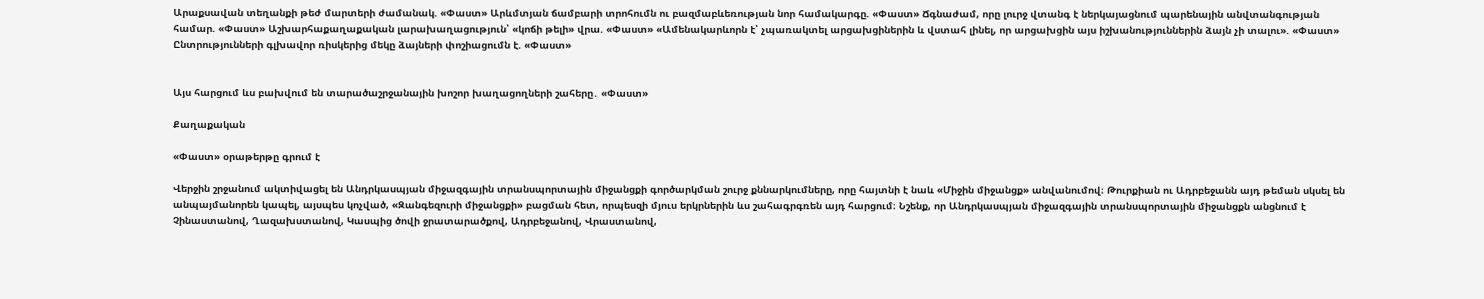Արաքսավան տեղանքի թեժ մարտերի ժամանակ. «Փաստ» Արևմտյան ճամբարի տրոհումն ու բազմաբևեռության նոր համակարգը. «Փաստ» Ճգնաժամ, որը լուրջ վտանգ է ներկայացնում պարենային անվտանգության համար. «Փաստ» Աշխարհաքաղաքական լարախաղացություն՝ «կոճի թելի» վրա. «Փաստ» «Ամենակարևորն է՝ չպառակտել արցախցիներին և վստահ լինել, որ արցախցին այս իշխանություններին ձայն չի տալու». «Փաստ» Ընտրությունների գլխավոր ռիսկերից մեկը ձայների փոշիացումն է. «Փաստ»


Այս հարցում ևս բախվում են տարածաշրջանային խոշոր խաղացողների շահերը․ «Փաստ»

Քաղաքական

«Փաստ» օրաթերթը գրում է

Վերջին շրջանում ակտիվացել են Անդրկասպյան միջազգային տրանսպորտային միջանցքի գործարկման շուրջ քննարկումները, որը հայտնի է նաև «Միջին միջանցք» անվանումով։ Թուրքիան ու Ադրբեջանն այդ թեման սկսել են անպայմանորեն կապել, այսպես կոչված, «Զանգեզուրի միջանցքի» բացման հետ, որպեսզի մյուս երկրներին ևս շահագրգռեն այդ հարցում։ Նշենք, որ Անդրկասպյան միջազգային տրանսպորտային միջանցքն անցնում է Չինաստանով, Ղազախստանով, Կասպից ծովի ջրատարածքով, Ադրբեջանով, Վրաստանով,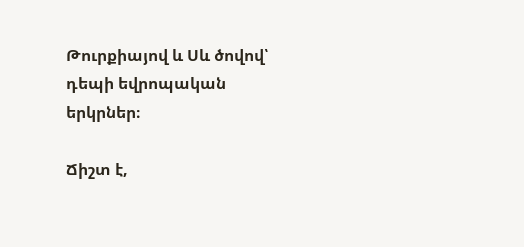Թուրքիայով և Սև ծովով՝ դեպի եվրոպական երկրներ։

Ճիշտ է,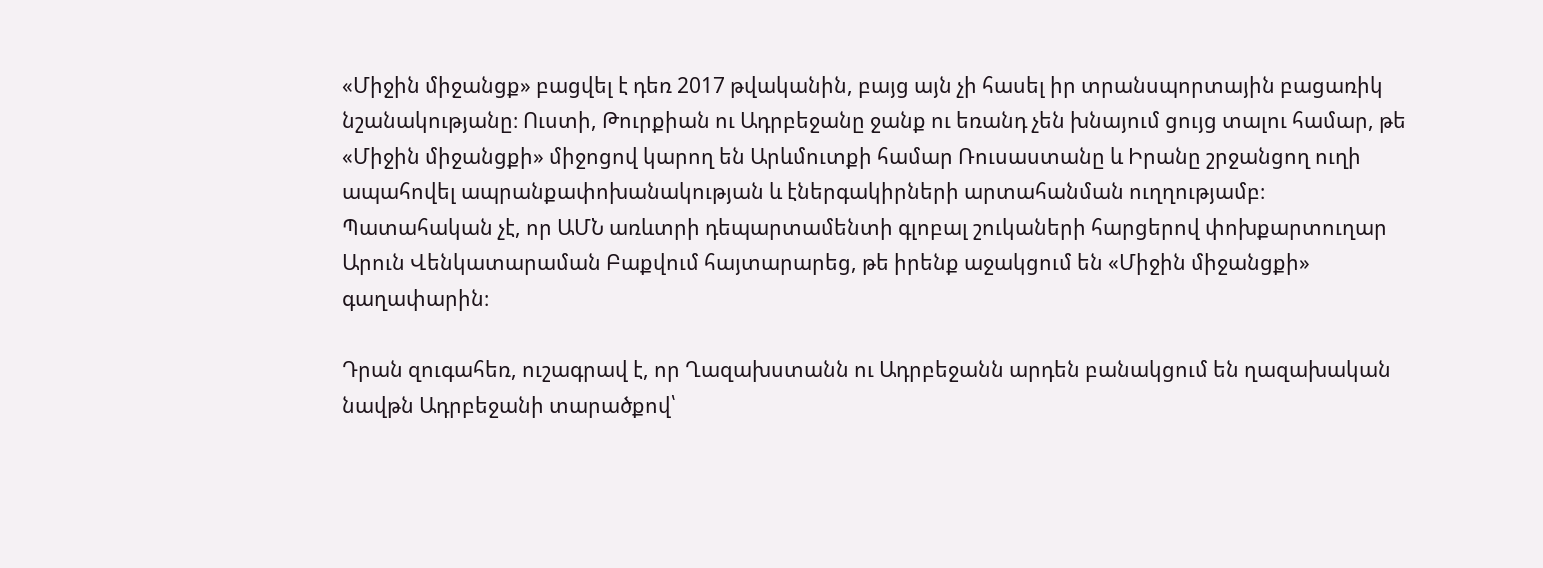«Միջին միջանցք» բացվել է դեռ 2017 թվականին, բայց այն չի հասել իր տրանսպորտային բացառիկ նշանակությանը։ Ուստի, Թուրքիան ու Ադրբեջանը ջանք ու եռանդ չեն խնայում ցույց տալու համար, թե «Միջին միջանցքի» միջոցով կարող են Արևմուտքի համար Ռուսաստանը և Իրանը շրջանցող ուղի ապահովել ապրանքափոխանակության և էներգակիրների արտահանման ուղղությամբ։ Պատահական չէ, որ ԱՄՆ առևտրի դեպարտամենտի գլոբալ շուկաների հարցերով փոխքարտուղար Արուն Վենկատարաման Բաքվում հայտարարեց, թե իրենք աջակցում են «Միջին միջանցքի» գաղափարին։

Դրան զուգահեռ, ուշագրավ է, որ Ղազախստանն ու Ադրբեջանն արդեն բանակցում են ղազախական նավթն Ադրբեջանի տարածքով՝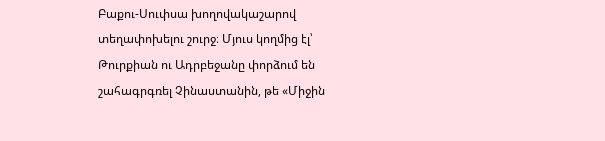Բաքու-Սուփսա խողովակաշարով տեղափոխելու շուրջ։ Մյուս կողմից էլ՝ Թուրքիան ու Ադրբեջանը փորձում են շահագրգռել Չինաստանին, թե «Միջին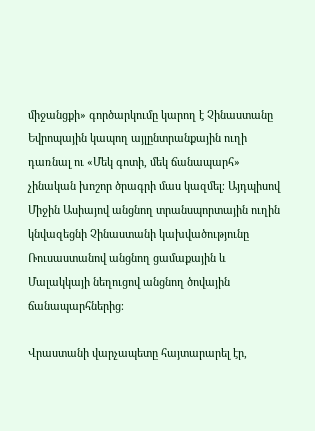միջանցքի» գործարկումը կարող է Չինաստանը Եվրոպային կապող այլընտրանքային ուղի դառնալ ու «Մեկ գոտի, մեկ ճանապարհ» չինական խոշոր ծրագրի մաս կազմել։ Այդպիսով Միջին Ասիայով անցնող տրանսպորտային ուղին կնվազեցնի Չինաստանի կախվածությունը Ռուսաստանով անցնող ցամաքային և Մալակկայի նեղուցով անցնող ծովային ճանապարհներից։

Վրաստանի վարչապետը հայտարարել էր,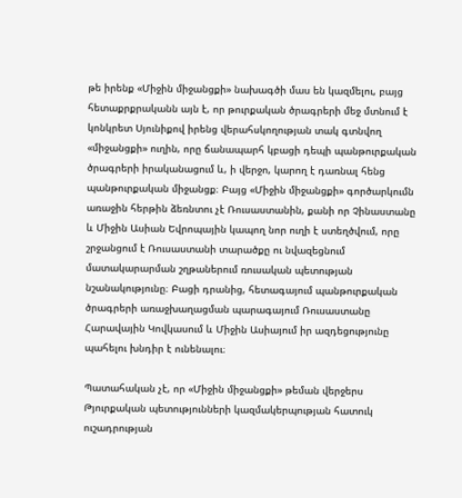թե իրենք «Միջին միջանցքի» նախագծի մաս են կազմելու, բայց հետաքրքրականն այն է, որ թուրքական ծրագրերի մեջ մտնում է կոնկրետ Սյունիքով իրենց վերահսկողության տակ գտնվող «միջանցքի» ուղին, որը ճանապարհ կբացի դեպի պանթուրքական ծրագրերի իրականացում և, ի վերջո, կարող է դառնալ հենց պանթուրքական միջանցք։ Բայց «Միջին միջանցքի» գործարկումն առաջին հերթին ձեռնտու չէ Ռուսաստանին, քանի որ Չինաստանը և Միջին Ասիան Եվրոպային կապող նոր ուղի է ստեղծվում, որը շրջանցում է Ռուսաստանի տարածքը ու նվազեցնում մատակարարման շղթաներում ռուսական պետության նշանակությունը։ Բացի դրանից, հետագայում պանթուրքական ծրագրերի առաջխաղացման պարագայում Ռուսաստանը Հարավային Կովկասում և Միջին Ասիայում իր ազդեցությունը պահելու խնդիր է ունենալու։

Պատահական չէ, որ «Միջին միջանցքի» թեման վերջերս Թյուրքական պետությունների կազմակերպության հատուկ ուշադրության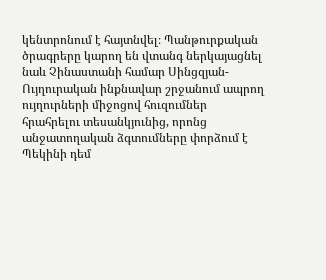կենտրոնում է հայտնվել։ Պանթուրքական ծրագրերը կարող են վտանգ ներկայացնել նաև Չինաստանի համար Սինցզյան-Ույղուրական ինքնավար շրջանում ապրող ույղուրների միջոցով հուզումներ հրահրելու տեսանկյունից, որոնց անջատողական ձգտումները փորձում է Պեկինի դեմ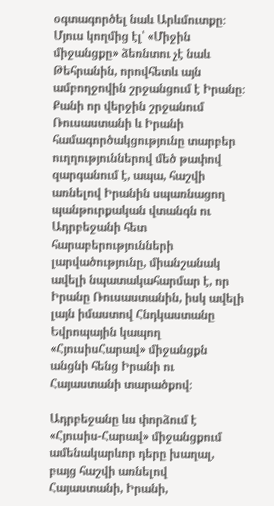օգտագործել նաև Արևմուտքը։ Մյուս կողմից էլ՝ «Միջին միջանցքը» ձեռնտու չէ նաև Թեհրանին, որովհետև այն ամբողջովին շրջանցում է Իրանը։ Քանի որ վերջին շրջանում Ռուսաստանի և Իրանի համագործակցությունը տարբեր ուղղություններով մեծ թափով զարգանում է, ապա, հաշվի առնելով Իրանին սպառնացող պանթուրքական վտանգն ու Ադրբեջանի հետ հարաբերությունների լարվածությունը, միանշանակ ավելի նպատակահարմար է, որ Իրանը Ռուսաստանին, իսկ ավելի լայն իմաստով Հնդկաստանը Եվրոպային կապող «ՀյուսիսՀարավ» միջանցքն անցնի հենց Իրանի ու Հայաստանի տարածքով։

Ադրբեջանը ևս փորձում է «Հյուսիս-Հարավ» միջանցքում ամենակարևոր դերը խաղալ, բայց հաշվի առնելով Հայաստանի, Իրանի,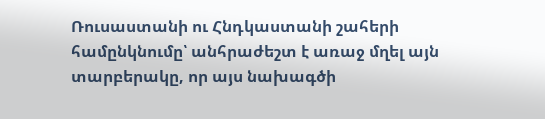Ռուսաստանի ու Հնդկաստանի շահերի համընկնումը՝ անհրաժեշտ է առաջ մղել այն տարբերակը, որ այս նախագծի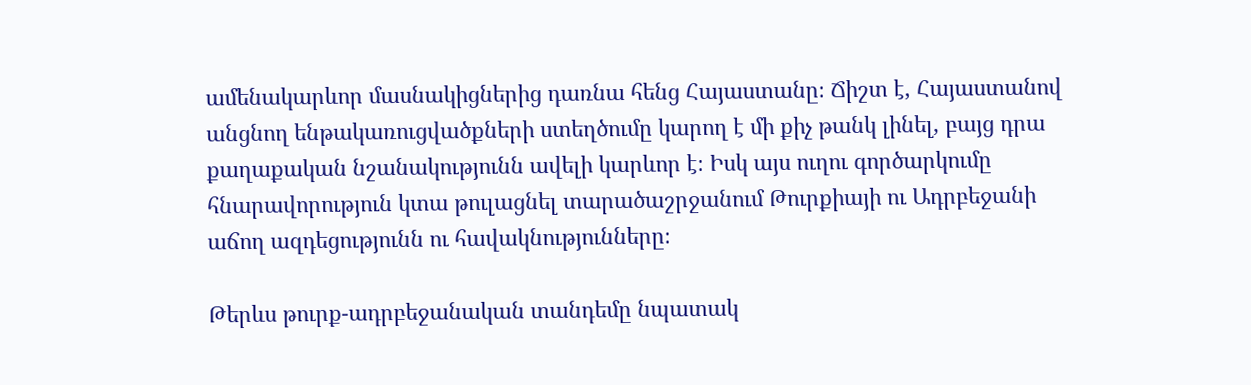ամենակարևոր մասնակիցներից դառնա հենց Հայաստանը։ Ճիշտ է, Հայաստանով անցնող ենթակառուցվածքների ստեղծումը կարող է մի քիչ թանկ լինել, բայց դրա քաղաքական նշանակությունն ավելի կարևոր է։ Իսկ այս ուղու գործարկումը հնարավորություն կտա թուլացնել տարածաշրջանում Թուրքիայի ու Ադրբեջանի աճող ազդեցությունն ու հավակնությունները։

Թերևս թուրք-ադրբեջանական տանդեմը նպատակ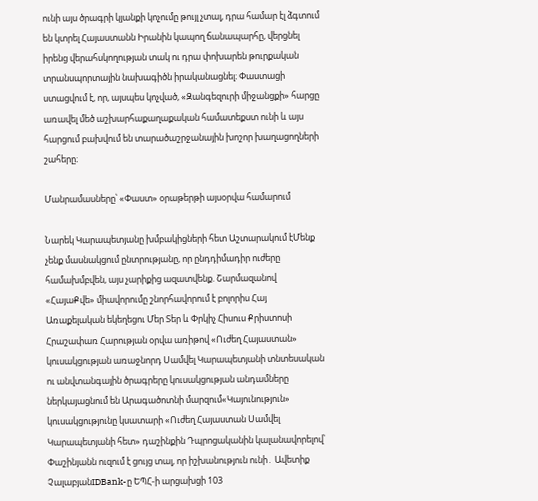ունի այս ծրագրի կյանքի կոչումը թույլ չտալ, դրա համար էլ ձգտում են կտրել Հայաստանն Իրանին կապող ճանապարհը, վերցնել իրենց վերահսկողության տակ ու դրա փոխարեն թուրքական տրանսպորտային նախագիծն իրականացնել։ Փաստացի ստացվում է, որ, այսպես կոչված, «Զանգեզուրի միջանցքի» հարցը առավել մեծ աշխարհաքաղաքական համատեքստ ունի և այս հարցում բախվում են տարածաշրջանային խոշոր խաղացողների շահերը։

Մանրամասները՝ «Փաստ» օրաթերթի այսօրվա համարում

Նարեկ Կարապետյանը խմբակիցների հետ Աշտարակում էՄենք չենք մասնակցում ընտրությանը, որ ընդդիմադիր ուժերը համախմբվեն, այս չարիքից ազատվենք. Շարմազանով «ՀայաՔվե» միավորումը շնորհավորում է բոլորիս Հայ Առաքելական եկեղեցու Մեր Տեր և Փրկիչ Հիսուս Քրիստոսի Հրաշափառ Հարության օրվա առիթով «Ուժեղ Հայաստան» կուսակցության առաջնորդ Սամվել Կարապետյանի տնտեսական ու անվտանգային ծրագրերը կուսակցության անդամները ներկայացնում են Արագածոտնի մարզում«Կայունություն» կուսակցությունը կսատարի «Ուժեղ Հայաստան Սամվել Կարապետյանի հետ» դաշինքին Դպրոցականին կալանավորելով՝ Փաշինյանն ուզում է ցույց տալ, որ իշխանություն ունի․ Ավետիք ՉալաբյանIDBank-ը ԵՊՀ-ի արցախցի 103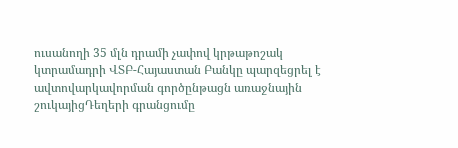ուսանողի 35 մլն դրամի չափով կրթաթոշակ կտրամադրի ՎՏԲ-Հայաստան Բանկը պարզեցրել է ավտովարկավորման գործընթացն առաջնային շուկայիցԴեղերի գրանցումը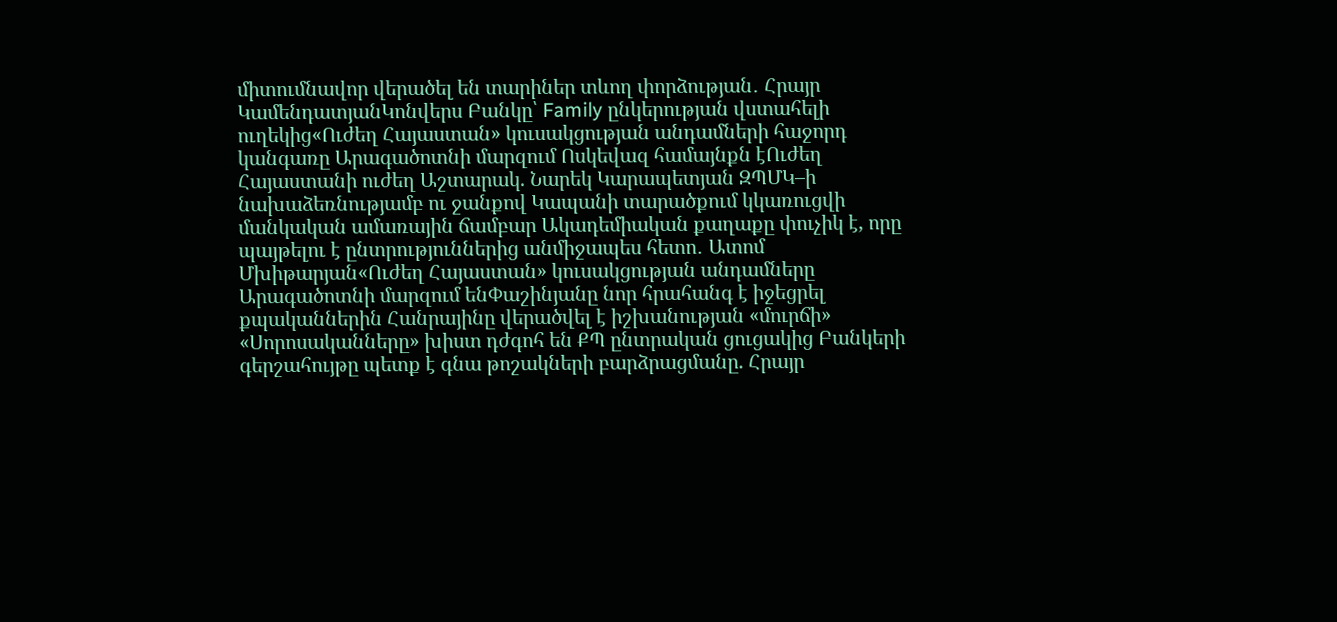միտումնավոր վերածել են տարիներ տևող փորձության․ Հրայր ԿամենդատյանԿոնվերս Բանկը՝ Family ընկերության վստահելի ուղեկից«Ուժեղ Հայաստան» կուսակցության անդամների հաջորդ կանգառը Արագածոտնի մարզում Ոսկեվազ համայնքն էՈւժեղ Հայաստանի ուժեղ Աշտարակ. Նարեկ Կարապետյան ԶՊՄԿ–ի նախաձեռնությամբ ու ջանքով Կապանի տարածքում կկառուցվի մանկական ամառային ճամբար Ակադեմիական քաղաքը փուչիկ է, որը պայթելու է ընտրություններից անմիջապես հետո․ Ատոմ Մխիթարյան«Ուժեղ Հայաստան» կուսակցության անդամները Արագածոտնի մարզում ենՓաշինյանը նոր հրահանգ է իջեցրել քպականներին Հանրայինը վերածվել է իշխանության «մուրճի» «Սորոսականները» խիստ դժգոհ են ՔՊ ընտրական ցուցակից Բանկերի գերշահույթը պետք է գնա թոշակների բարձրացմանը. Հրայր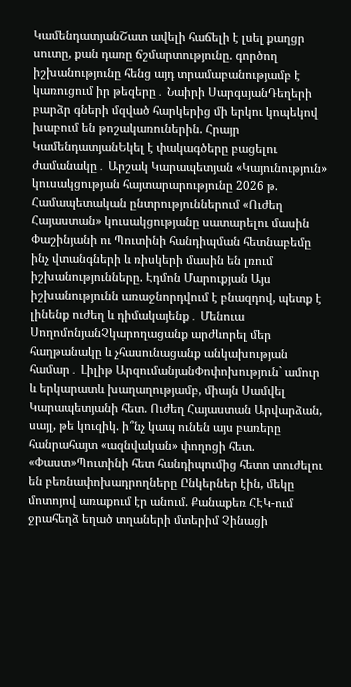ԿամենդատյանՇատ ավելի հաճելի է լսել քաղցր սուտը, քան դառը ճշմարտությունը. գործող իշխանությունը հենց այդ տրամաբանությամբ է կառուցում իր թեզերը․ Նաիրի ՍարգսյանԴեղերի բարձր գների մզված հարկերից մի երկու կոպեկով խաբում են թոշակառուներին. Հրայր ԿամենդատյանԵկել է փակագծերը բացելու ժամանակը․ Արշակ Կարապետյան «Կայունություն» կուսակցության հայտարարությունը 2026 թ. Համապետական ընտրություններում «Ուժեղ Հայաստան» կուսակցությանը սատարելու մասին Փաշինյանի ու Պուտինի հանդիպման հետնաբեմը ինչ վտանգների և ռիսկերի մասին են լռում իշխանությունները. Էդմոն Մարուքյան Այս իշխանությունն առաջնորդվում է բնազդով, պետք է լինենք ուժեղ և դիմակայենք․ Մենուա ՍողոմոնյանՉկարողացանք արժևորել մեր հաղթանակը և չհասունացանք անկախության համար․ Լիլիթ ԱրզումանյանՓոփոխություն` ամուր և երկարատև խաղաղությամբ, միայն Սամվել Կարապետյանի հետ. Ուժեղ Հայաստան Արվարձան, սայլ, թե կուզիկ. ի՞նչ կապ ունեն այս բառերը հանրահայտ «ազնվական» փողոցի հետ. «Փաստ»Պուտինի հետ հանդիպումից հետո տուժելու են բեռնափոխադրողները Ընկերներ էին, մեկը մոտոյով առաքում էր անում. Քանաքեռ ՀԷԿ-ում ջրահեղձ եղած տղաների մտերիմ Չինացի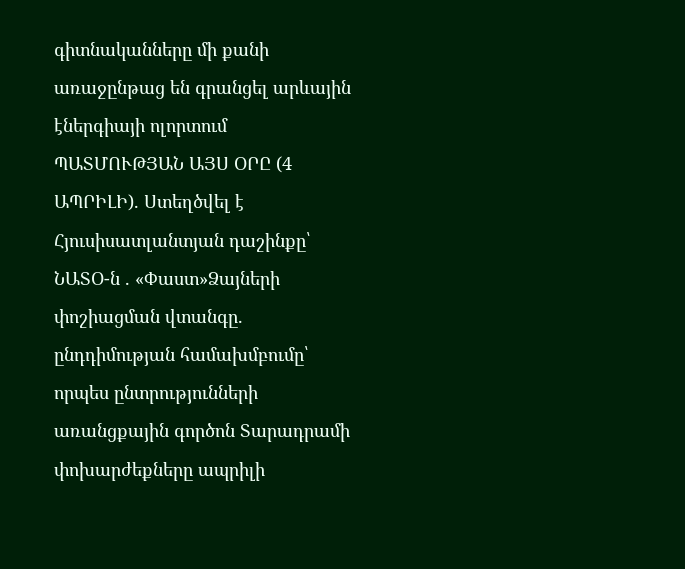գիտնականները մի քանի առաջընթաց են գրանցել արևային էներգիայի ոլորտում ՊԱՏՄՈՒԹՅԱՆ ԱՅՍ ՕՐԸ (4 ԱՊՐԻԼԻ). Ստեղծվել է Հյուսիսատլանտյան դաշինքը՝ ՆԱՏՕ-ն . «Փաստ»Ձայների փոշիացման վտանգը. ընդդիմության համախմբումը՝ որպես ընտրությունների առանցքային գործոն Տարադրամի փոխարժեքները ապրիլի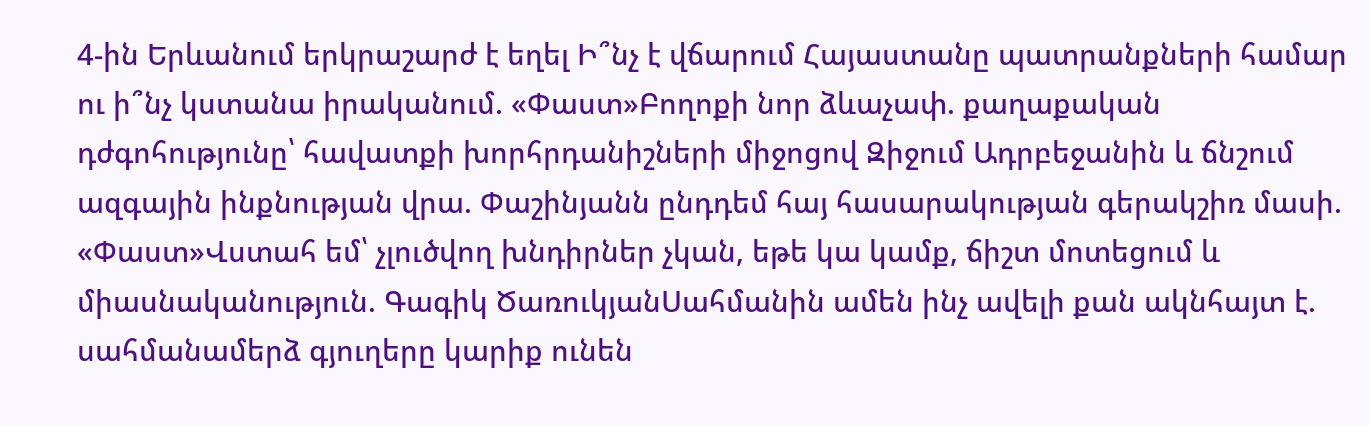4-ին Երևանում երկրաշարժ է եղել Ի՞նչ է վճարում Հայաստանը պատրանքների համար ու ի՞նչ կստանա իրականում. «Փաստ»Բողոքի նոր ձևաչափ. քաղաքական դժգոհությունը՝ հավատքի խորհրդանիշների միջոցով Զիջում Ադրբեջանին և ճնշում ազգային ինքնության վրա. Փաշինյանն ընդդեմ հայ հասարակության գերակշիռ մասի. «Փաստ»Վստահ եմ՝ չլուծվող խնդիրներ չկան, եթե կա կամք, ճիշտ մոտեցում և միասնականություն. Գագիկ ԾառուկյանՍահմանին ամեն ինչ ավելի քան ակնհայտ է. սահմանամերձ գյուղերը կարիք ունեն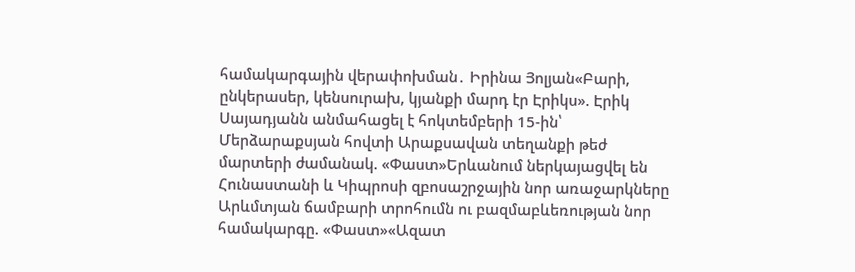համակարգային վերափոխման․ Իրինա Յոլյան«Բարի, ընկերասեր, կենսուրախ, կյանքի մարդ էր Էրիկս». Էրիկ Սայադյանն անմահացել է հոկտեմբերի 15-ին՝ Մերձարաքսյան հովտի Արաքսավան տեղանքի թեժ մարտերի ժամանակ. «Փաստ»Երևանում ներկայացվել են Հունաստանի և Կիպրոսի զբոսաշրջային նոր առաջարկները Արևմտյան ճամբարի տրոհումն ու բազմաբևեռության նոր համակարգը. «Փաստ»«Ազատ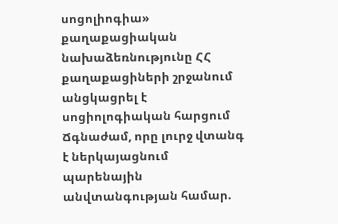սոցոլիոգիա» քաղաքացիական նախաձեռնությունը ՀՀ քաղաքացիների շրջանում անցկացրել է սոցիոլոգիական հարցում Ճգնաժամ, որը լուրջ վտանգ է ներկայացնում պարենային անվտանգության համար.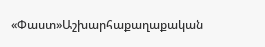«Փաստ»Աշխարհաքաղաքական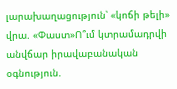լարախաղացություն՝ «կոճի թելի» վրա. «Փաստ»Ո՞ւմ կտրամադրվի անվճար իրավաբանական օգնություն.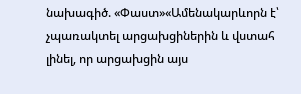նախագիծ. «Փաստ»«Ամենակարևորն է՝ չպառակտել արցախցիներին և վստահ լինել, որ արցախցին այս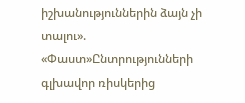իշխանություններին ձայն չի տալու». «Փաստ»Ընտրությունների գլխավոր ռիսկերից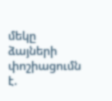մեկը ձայների փոշիացումն է.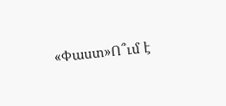«Փաստ»Ո՞ւմ է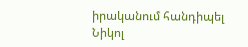իրականում հանդիպել Նիկոլ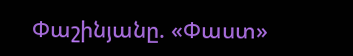Փաշինյանը. «Փաստ»